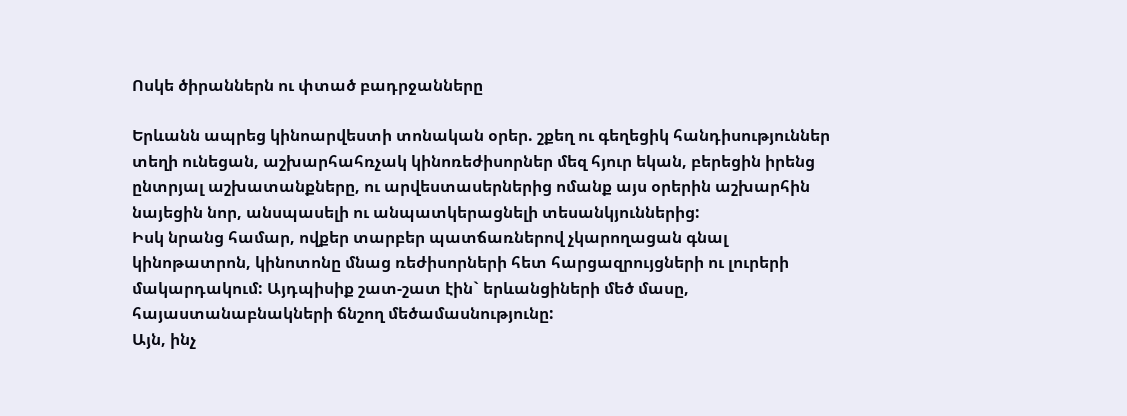Ոսկե ծիրաններն ու փտած բադրջանները

Երևանն ապրեց կինոարվեստի տոնական օրեր. շքեղ ու գեղեցիկ հանդիսություններ տեղի ունեցան, աշխարհահռչակ կինոռեժիսորներ մեզ հյուր եկան, բերեցին իրենց ընտրյալ աշխատանքները, ու արվեստասերներից ոմանք այս օրերին աշխարհին նայեցին նոր, անսպասելի ու անպատկերացնելի տեսանկյուններից:
Իսկ նրանց համար, ովքեր տարբեր պատճառներով չկարողացան գնալ կինոթատրոն, կինոտոնը մնաց ռեժիսորների հետ հարցազրույցների ու լուրերի մակարդակում: Այդպիսիք շատ-շատ էին` երևանցիների մեծ մասը, հայաստանաբնակների ճնշող մեծամասնությունը:
Այն, ինչ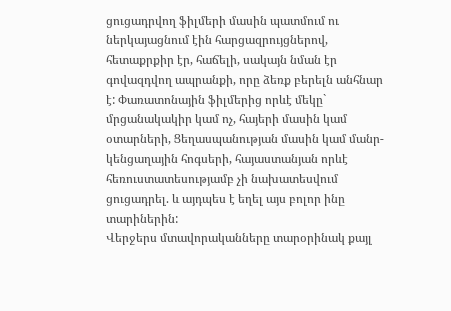ցուցադրվող ֆիլմերի մասին պատմում ու ներկայացնում էին հարցազրույցներով, հետաքրքիր էր, հաճելի, սակայն նման էր գովազդվող ապրանքի, որը ձեռք բերելն անհնար է: Փառատոնային ֆիլմերից որևէ մեկը` մրցանակակիր կամ ոչ, հայերի մասին կամ օտարների, Ցեղասպանության մասին կամ մանր-կենցաղային հոգսերի, հայաստանյան որևէ հեռուստատեսությամբ չի նախատեսվում ցուցադրել. և այդպես է եղել այս բոլոր ինը տարիներին:
Վերջերս մտավորականները տարօրինակ քայլ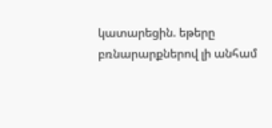կատարեցին. եթերը բռնարարքներով լի անհամ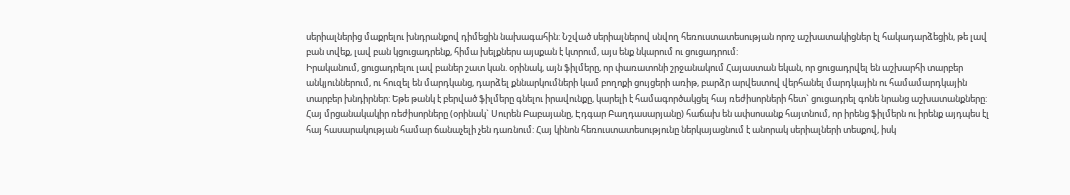սերիալներից մաքրելու խնդրանքով դիմեցին նախագահին: Նշված սերիալներով սնվող հեռուստատեսության որոշ աշխատակիցներ էլ հակադարձեցին, թե լավ բան տվեք, լավ բան կցուցադրենք, հիմա խելքներս այսքան է կտրում, այս ենք նկարում ու ցուցադրում:
Իրականում, ցուցադրելու լավ բաներ շատ կան. օրինակ, այն ֆիլմերը, որ փառատոնի շրջանակում Հայաստան եկան, որ ցուցադրվել են աշխարհի տարբեր անկյուններում, ու հուզել են մարդկանց, դարձել քննարկումների կամ բողոքի ցույցերի առիթ, բարձր արվեստով վերհանել մարդկային ու համամարդկային տարբեր խնդիրներ: Եթե թանկ է բերված ֆիլմերը գնելու իրավունքը, կարելի է համագործակցել հայ ռեժիսորների հետ` ցուցադրել գոնե նրանց աշխատանքները: Հայ մրցանակակիր ռեժիսորները (օրինակ` Սուրեն Բաբայանը, Էդգար Բաղդասարյանը) հաճախ են ափսոսանք հայտնում, որ իրենց ֆիլմերն ու իրենք այդպես էլ հայ հասարակության համար ճանաչելի չեն դառնում: Հայ կինոն հեռուստատեսությունը ներկայացնում է անորակ սերիալների տեսքով, իսկ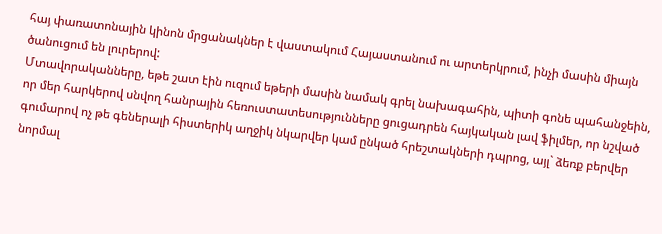հայ փառատոնային կինոն մրցանակներ է վաստակում Հայաստանում ու արտերկրում, ինչի մասին միայն ծանուցում են լուրերով:
Մտավորականները, եթե շատ էին ուզում եթերի մասին նամակ գրել նախագահին, պիտի գոնե պահանջեին, որ մեր հարկերով սնվող հանրային հեռուստատեսությունները ցուցադրեն հայկական լավ ֆիլմեր, որ նշված գումարով ոչ թե գեներալի հիստերիկ աղջիկ նկարվեր կամ ընկած հրեշտակների դպրոց, այլ` ձեռք բերվեր նորմալ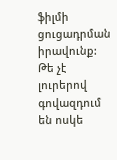ֆիլմի ցուցադրման իրավունք: Թե չէ լուրերով գովազդում են ոսկե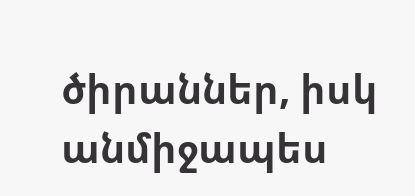ծիրաններ, իսկ անմիջապես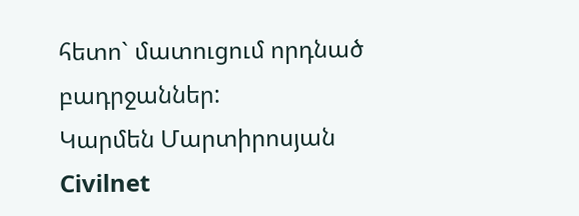հետո` մատուցում որդնած բադրջաններ:
Կարմեն Մարտիրոսյան
Civilnet